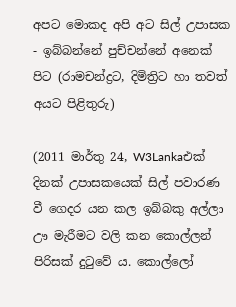අපට මොකද අපි අට සිල් උපාසක - ඉබ්බන්නේ පුච්චන්නේ අනෙක් පිට (රාමචන්ද්‍රට, දිමිත්‍රිට හා තවත් අයට පිළිතුරු)

(2011 මාර්තු 24, W3Lankaඑක් දිනක් උපාසකයෙක් සිල් පවාරණ වී ගෙදර යන කල ඉබ්බකු අල්ලා ඌ මැරීමට වලි කන කොල්ලන් පිරිසක් දුටුවේ ය. කොල්ලෝ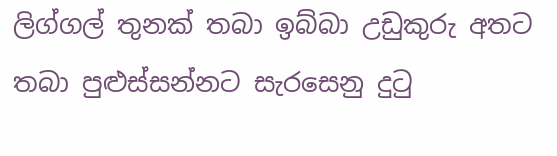ලිග්ගල් තුනක් තබා ඉබ්බා උඩුකුරු අතට තබා පුළුස්සන්නට සැරසෙනු දුටු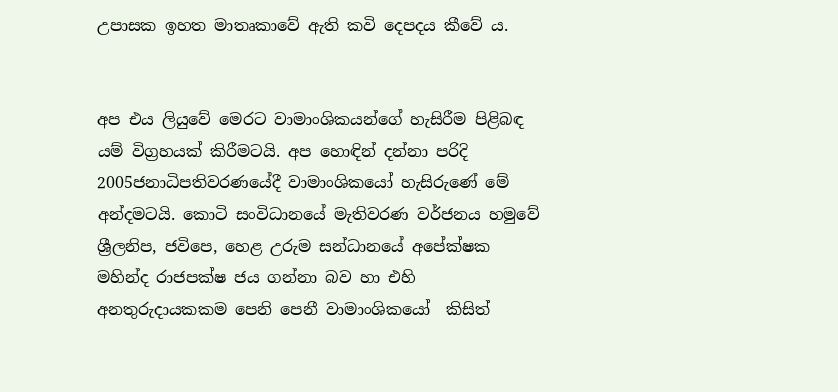උපාසක ඉහත මාතෘකාවේ ඇති කවි දෙපදය කීවේ ය.


අප එය ලියුවේ මෙරට වාමාංශිකයන්ගේ හැසිරීම පිළිබඳ යම් විග්‍රහයක් කිරීමටයි. අප හොඳින් දන්නා පරිදි 2005ජනාධිපතිවරණයේදී වාමාංශිකයෝ හැසිරුණේ මේ අන්දමටයි. කොටි සංවිධානයේ මැතිවරණ වර්ජනය හමුවේ ශ්‍රීලනිප, ජවිපෙ, හෙළ උරුම සන්ධානයේ අපේක්ෂක මහින්ද රාජපක්ෂ ජය ගන්නා බව හා එහි අනතුරුදායකකම පෙනි පෙනී වාමාංශිකයෝ  කිසිත්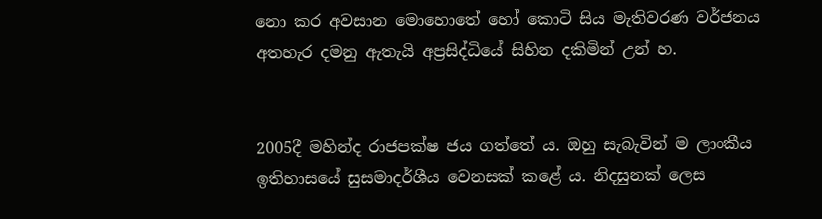නො කර අවසාන මොහොතේ හෝ කො‍ටි සිය මැතිවරණ වර්ජනය අතහැර දමනු ඇතැයි අප්‍රසිද්ධියේ සිහින දකිමින් උන් හ.


2005දී මහින්ද රාජපක්ෂ ජය ගත්තේ ය. ඔහු සැබැවින් ම ලාංකීය ඉතිහාසයේ සුසමාදර්ශීය වෙනසක් කළේ ය. නිදසුනක් ලෙස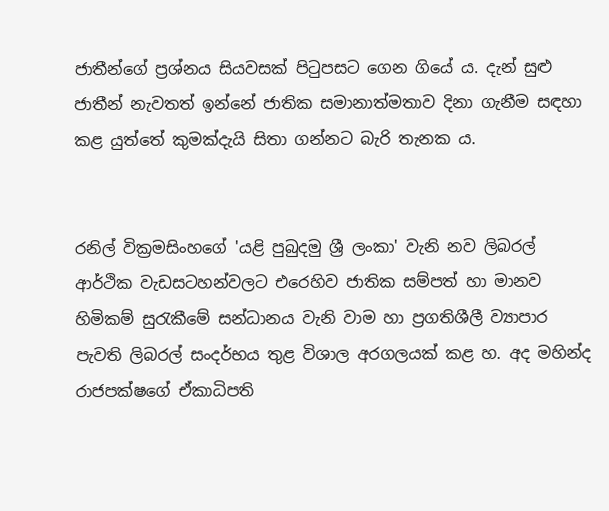ජාතීන්ගේ ප්‍රශ්නය සියවසක් පිටුපසට ගෙන ගියේ ය. දැන් සුළු ජාතීන් නැවතත් ඉන්නේ ජාතික සමානාත්මතාව දිනා ගැනීම සඳහා කළ යුත්තේ කුමක්දැයි සිතා ගන්නට බැරි තැනක ය.


රනිල් වික්‍රමසිංහගේ 'යළි පුබුදමු ශ්‍රී ලංකා' වැනි නව ලිබරල් ආර්ථික වැඩසටහන්වලට එරෙහිව ජාතික සම්පත් හා මානව හිමිකම් සුරැකීමේ සන්ධානය වැනි වාම හා ප්‍රගතිශීලී ව්‍යාපාර පැවති ලිබරල් සංදර්භය තුළ විශාල අරගලයක් කළ හ. අද මහින්ද රාජපක්ෂගේ ඒකාධිපති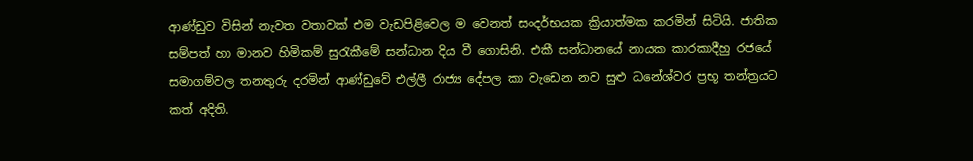ආණ්ඩුව විසින් නැවත වතාවක් එම වැඩපිළිවෙල ම වෙනත් සංදර්භයක ක්‍රියාත්මක කරමින් සිටියි. ජාතික සම්පත් හා මානව හිමිකම් සුරැකීමේ සන්ධාන දිය වී ගොසිනි. එකී සන්ධානයේ නායක කාරකාදීහු රජයේ සමාගම්වල තනතුරු දරමින් ආණ්ඩුවේ එල්ලී රාජ්‍ය දේපල කා වැඩෙන නව සුළු ධනේශ්වර ප්‍රභූ තන්ත්‍රයට කත් අදිති.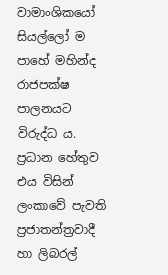වාමාංශිකයෝ සියල්ලෝ ම පාහේ මහින්ද රාජපක්ෂ පාලනයට විරුද්ධ ය. ප්‍රධාන හේතුව එය විසින් ලංකාවේ පැවති ප්‍රජාතන්ත්‍රවාදී හා ලිබරල්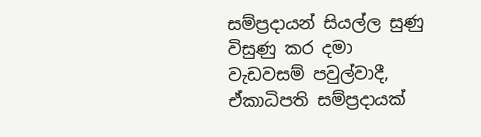සම්ප්‍රදායන් සියල්ල සුණු විසුණු කර දමා වැඩවසම් පවුල්වාදී, ඒකාධිපති සම්ප්‍රදායක්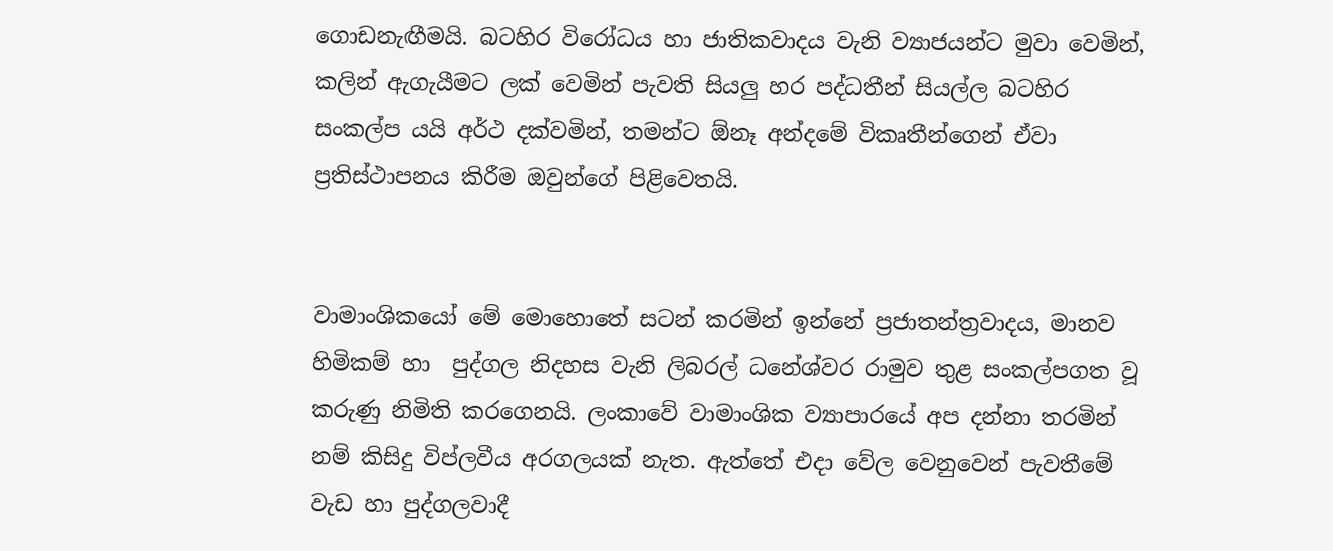ගොඩනැඟීමයි. බටහිර විරෝධය හා ජාතිකවාදය වැනි ව්‍යාජයන්ට මුවා වෙමින්, කලින් ඇගැයීමට ලක් වෙමින් පැවති සියලු හර පද්ධතීන් සියල්ල බටහිර සංකල්ප යයි අර්ථ දක්වමින්, තමන්ට ඕනෑ අන්දමේ විකෘතීන්ගෙන් ඒවා ප්‍රතිස්ථාපනය කිරීම ඔවුන්ගේ පිළිවෙතයි.


වාමාංශිකයෝ මේ මොහොතේ සටන් කරමින් ඉන්නේ ප්‍රජාතන්ත්‍රවාදය, මානව හිමිකම් හා  පුද්ගල නිදහස වැනි ලිබරල් ධනේශ්වර රාමුව තුළ සංකල්පගත වූ කරුණු නිමිති කරගෙනයි. ලංකාවේ වාමාංශික ව්‍යාපාරයේ අප දන්නා තරමින් නම් කිසිදු විප්ලවීය අරගලයක් නැත. ඇත්තේ එදා වේල වෙනුවෙන් පැවතීමේ වැඩ හා පුද්ගලවාදී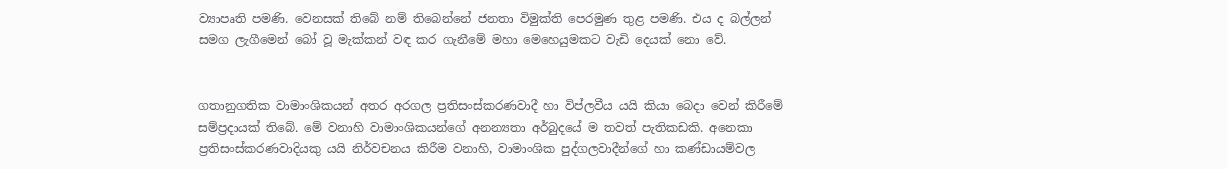ව්‍යාපෘති පමණි. වෙනසක් තිබේ නම් තිබෙන්නේ ජනතා විමුක්ති පෙරමුණ තුළ පමණි. එය ද බල්ලන් සමග ලැගීමෙන් බෝ වූ මැක්කන් වඳ කර ගැනීමේ මහා මෙහෙයුමකට වැඩි දෙයක් නො වේ.


ගතානුගතික වාමාංශිකයන් අතර අරගල ප්‍රතිසංස්කරණවාදී හා විප්ලවීය යයි කියා බෙදා වෙන්‍ කිරීමේ සම්ප්‍රදායක් තිබේ. මේ වනාහි වාමාංශිකයන්ගේ අනන්‍යතා අර්බුදයේ ම තවත් පැතිකඩකි. අනෙකා ප්‍රතිසංස්කරණවාදියකු යයි නිර්වචනය කිරීම වනාහි, වාමාංශික පුද්ගලවාදීන්ගේ හා කණ්ඩායම්වල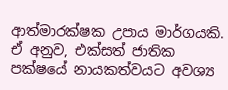ආත්මාරක්ෂක උපාය මාර්ගයකි. ඒ අනුව, එක්සත් ජාතික පක්ෂයේ නායකත්වයට අවශ්‍ය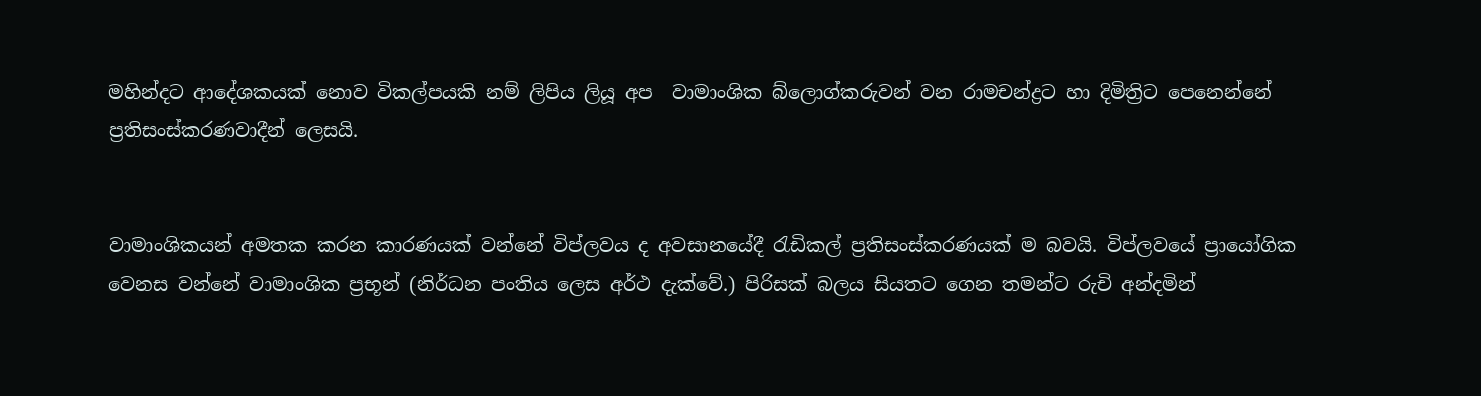මහින්දට ආදේශකයක් නොව විකල්පයකි නම් ලිපිය ලියූ අප  වාමාංශික බ්ලොග්කරුවන් වන රාමචන්ද්‍රට හා දිමිත්‍රිට පෙනෙන්නේ ප්‍රතිසංස්කරණවාදීන් ලෙසයි.


වාමාංශිකයන් අමතක කරන කාරණයක් වන්නේ විප්ලවය ද අවසානයේදී රැඩිකල් ප්‍රතිසංස්කරණයක් ම බවයි. විප්ලවයේ ප්‍රායෝගික වෙනස වන්නේ වාමාංශික ප්‍රභූන් (නිර්ධන පංතිය ලෙස අර්ථ දැක්වේ.) පිරිසක් බලය සියතට ගෙන තමන්ට රුචි අන්දමින්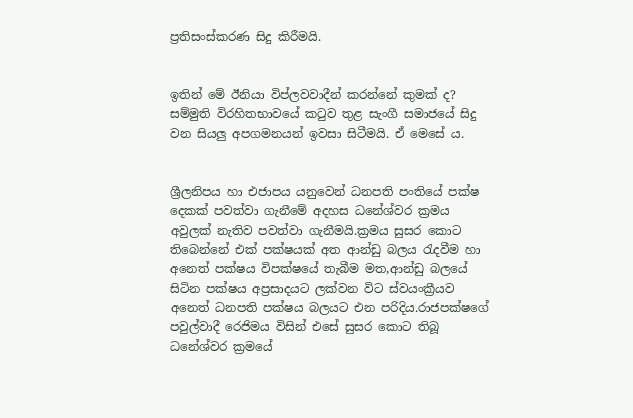ප්‍රතිසංස්කරණ සිදු කිරීමයි.


ඉතින් මේ ඊනියා විප්ලවවාදීන් කරන්නේ කුමක් ද? සම්මුති විරහිතභාවයේ කටුව තුළ සැංගී සමාජයේ සිදු වන සියලු අපගමනයන් ඉවසා සිටීමයි. ඒ මෙසේ ය.


ශ්‍රීලනිපය හා එජාපය යනුවෙන් ධනපති පංතියේ පක්ෂ දෙකක් පවත්වා ගැනීමේ අදහස ධනේශ්වර ක්‍රමය අවුලක් නැතිව පවත්වා ගැනීමයි.ක්‍රමය සුසර කොට තිබෙන්නේ එක් පක්ෂයක් අත ආන්ඩු බලය රැදවීම හා අනෙත් පක්ෂය විපක්ෂයේ තැබීම මත,ආන්ඩු බලයේ සිටින පක්ෂය අප්‍රසාදයට ලක්වන විට ස්වයංක්‍රීයව අනෙත් ධනපති පක්ෂය බලයට එන පරිදිය.රාජපක්ෂගේ පවුල්වාදී රෙජිමය විසින් එසේ සුසර කොට තිබූ ධනේශ්වර ක්‍රමයේ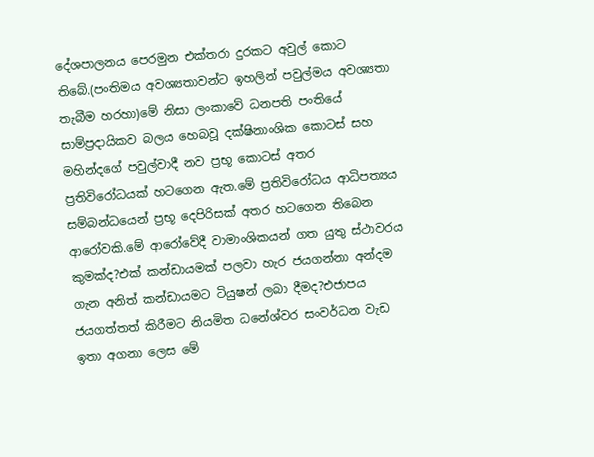දේශපාලනය පෙරමුන එක්තරා දුරකට අවුල් කොට තිබේ.(පංතිමය අවශ්‍යතාවන්ට ඉහලින් පවුල්මය අවශ්‍යතා තැබීම හරහා)මේ නිසා ලංකාවේ ධනපති පංතියේ සාම්ප්‍රදායිකව බලය හෙබවූ දක්ෂිනාංශික කොටස් සහ මහින්දගේ පවුල්වාදී නව ප්‍රභූ කොටස් අතර ප්‍රතිවිරෝධයක් හටගෙන ඇත.මේ ප්‍රතිවිරෝධය ආධිපත්‍යය සම්බන්ධයෙන් ප්‍රභූ දෙපිරිසක් අතර හටගෙන තිබෙන ආරෝවකි.මේ ආරෝවේදී වාමාංශිකයන් ගත යුතු ස්ථාවරය කුමක්ද?එක් කන්ඩායමක් පලවා හැර ජයගන්නා අන්දම ගැන අනිත් කන්ඩායමට ටියුෂන් ලබා දීමද?එජාපය ජයගත්තත් කිරීමට නියමිත ධනේශ්වර සංවර්ධන වැඩ ඉතා අගනා ලෙස මේ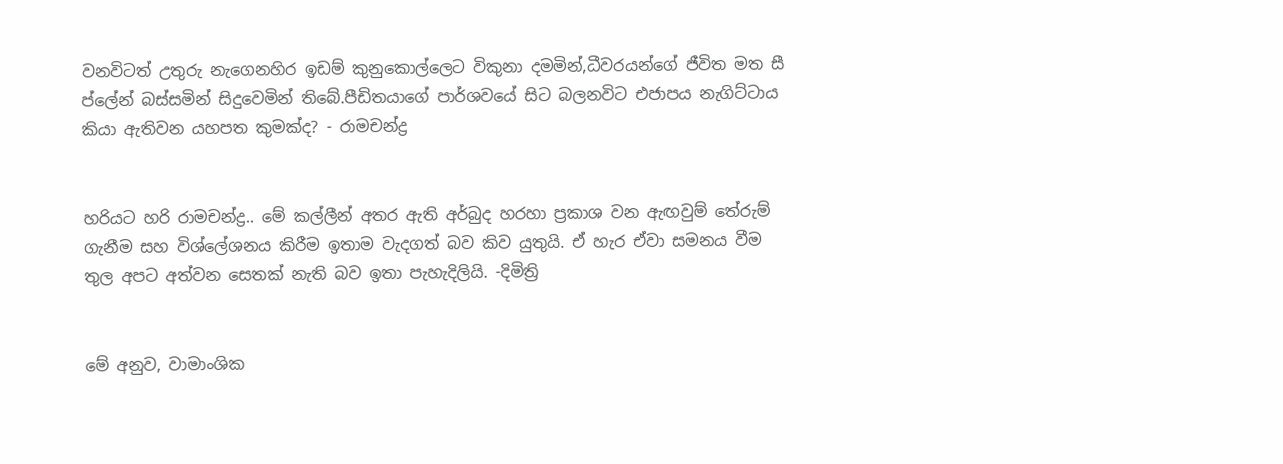වනවිටත් උතුරු නැගෙනහිර ඉඩම් කුනුකොල්ලෙට විකුනා දමමින්,ධීවරයන්ගේ ජීවිත මත සී ප්ලේන් බස්සමින් සිදුවෙමින් තිබේ.පීඩිතයාගේ පාර්ශවයේ සිට බලනවිට එජාපය නැගිට්ටාය කියා ඇතිවන යහපත කුමක්ද? - රාමචන්ද්‍ර


හරියට හරි රාමචන්ද්‍ර.. මේ කල්ලීන් අතර ඇති අර්බුද හරහා ප්‍රකාශ වන ඇඟවුම් තේරුම් ගැනීම සහ විශ්ලේශනය කිරීම ඉතාම වැදගත් බව කිව යුතුයි. ඒ හැර ඒවා සමනය වීම තුල අපට අත්වන සෙතක් නැති බව ඉතා පැහැදිලියි. -දිමිත්‍රි


මේ අනුව, වාමාංශික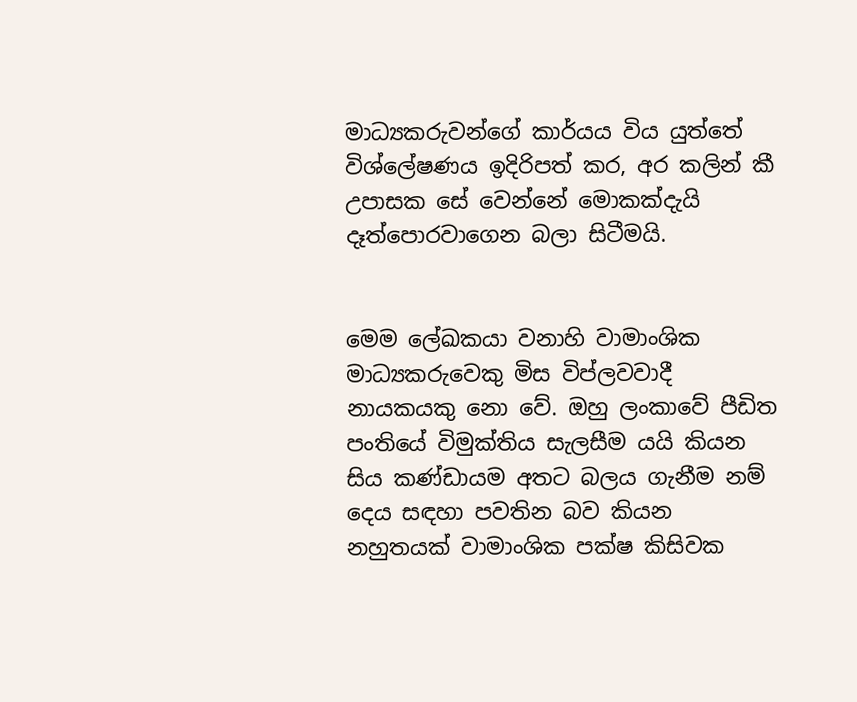මාධ්‍යකරුවන්ගේ කාර්යය විය යුත්තේ විශ්ලේෂණය ඉදිරිපත් කර, අර කලින් කී උපාසක සේ වෙන්නේ මොකක්දැයි දෑත්පොරවාගෙන බලා සිටීමයි.


මෙම ලේඛකයා වනාහි වාමාංශික මාධ්‍යකරුවෙකු මිස විප්ලවවාදී නායකයකු නො වේ. ඔහු ලංකාවේ පීඩිත පංතියේ විමුක්තිය සැලසීම යයි කියන සිය කණ්ඩායම අතට බලය ගැනීම නම් දෙය සඳහා පවතින බව කියන නහුතයක් වාමාංශික පක්ෂ කිසිවක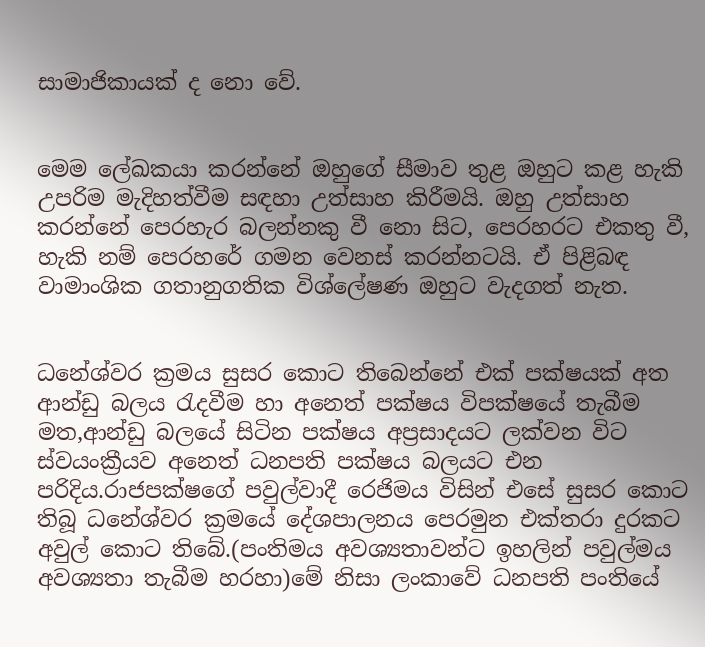සාමාජිකායක් ද නො වේ.


මෙම ලේඛකයා කරන්නේ ඔහුගේ සීමාව තුළ ඔහුට කළ හැකි උපරිම මැදිහත්වීම සඳහා උත්සාහ කිරීමයි. ඔහු උත්සාහ කරන්නේ පෙරහැර බලන්නකු වී නො සිට, පෙරහරට එකතු වී, හැකි නම් පෙරහරේ ගමන වෙනස් කරන්නටයි. ඒ පිළිබඳ වාමාංශික ගතානුගතික විශ්ලේෂණ ඔහුට වැදගත් නැත.


ධනේශ්වර ක්‍රමය සුසර කොට තිබෙන්නේ එක් පක්ෂයක් අත ආන්ඩු බලය රැදවීම හා අනෙත් පක්ෂය විපක්ෂයේ තැබීම මත,ආන්ඩු බලයේ සිටින පක්ෂය අප්‍රසාදයට ලක්වන විට ස්වයංක්‍රීයව අනෙත් ධනපති පක්ෂය බලයට එන පරිදිය.රාජපක්ෂගේ පවුල්වාදී රෙජිමය විසින් එසේ සුසර කොට තිබූ ධනේශ්වර ක්‍රමයේ දේශපාලනය පෙරමුන එක්තරා දුරකට අවුල් කොට තිබේ.(පංතිමය අවශ්‍යතාවන්ට ඉහලින් පවුල්මය අවශ්‍යතා තැබීම හරහා)මේ නිසා ලංකාවේ ධනපති පංතියේ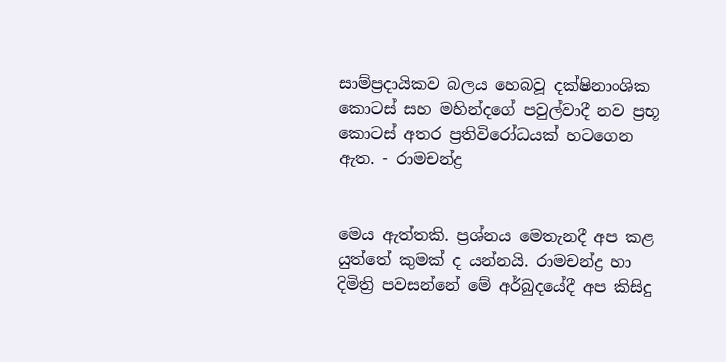සාම්ප්‍රදායිකව බලය හෙබවූ දක්ෂිනාංශික කොටස් සහ මහින්දගේ පවුල්වාදී නව ප්‍රභූ කොටස් අතර ප්‍රතිවිරෝධයක් හටගෙන ඇත. - රාමචන්ද්‍ර


මෙය ඇත්තකි. ප්‍රශ්නය මෙතැනදී අප කළ යුත්තේ කුමක් ද යන්නයි. රාමචන්ද්‍ර හා දිමිත්‍රි පවසන්නේ මේ අර්බුදයේදී අප කිසිදු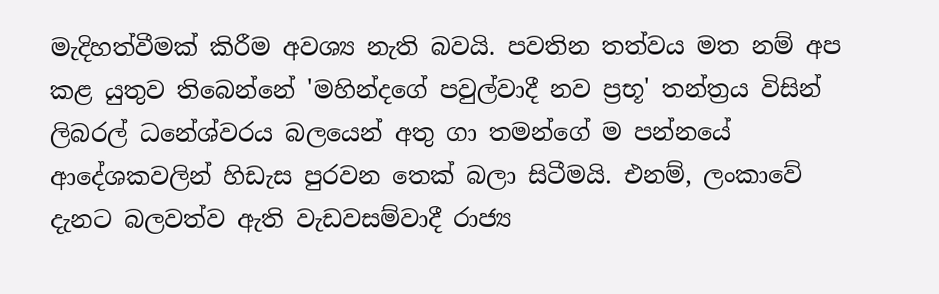මැදිහත්වීමක් කිරීම අවශ්‍ය නැති බවයි. පවතින තත්වය මත නම් අප කළ යුතුව තිබෙන්නේ 'මහින්දගේ පවුල්වාදී නව ප්‍රභූ' තන්ත්‍රය විසින් ලිබරල් ධනේශ්වරය බලයෙන් අතු ගා තමන්ගේ ම පන්නයේ ආදේශකවලින් හිඩැස පුරවන තෙක් බලා සිටීමයි. එනම්, ලංකාවේ දැනට බලවත්ව ඇති වැඩවසම්වාදී රාජ්‍ය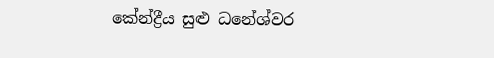කේන්ද්‍රීය සුළු ධනේශ්වර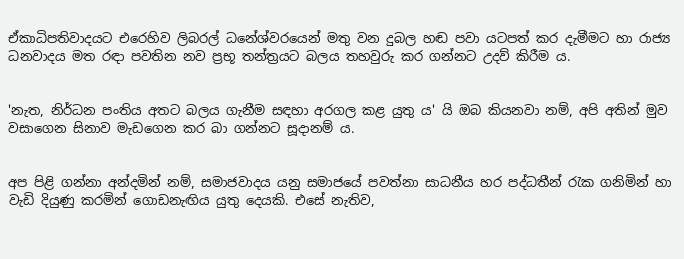ඒකාධිපතිවාදයට එරෙහිව ලිබරල් ධනේශ්වරයෙන් මතු වන දුබල හඬ පවා යටපත් කර දැමීමට හා රාජ්‍ය ධනවාදය මත රඳා පවතින නව ප්‍රභූ තන්ත්‍රයට බලය තහවුරු කර ගන්නට උදව් කිරීම ය.


'නැත, නිර්ධන පංතිය අතට බලය ගැනීම සඳහා අරගල කළ යුතු ය' යි ඔබ කියනවා නම්, අපි අතින් මුව වසාගෙන සිනාව මැඩගෙන කර බා ගන්නට සූදානම් ය.


අප පිළි ගන්නා අන්දමින් නම්, සමාජවාදය යනු සමාජයේ පවත්නා සාධනීය හර පද්ධතීන් රැක ගනිමින් හා වැඩි දියුණු කරමින් ගොඩනැඟිය යුතු දෙයකි. එසේ නැතිව,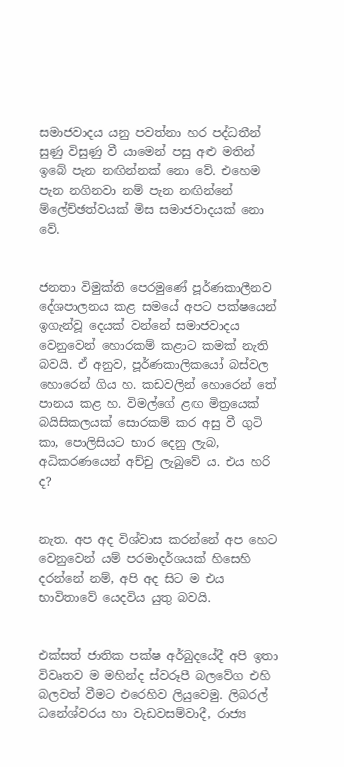සමාජවාදය යනු පවත්නා හර පද්ධතීන් සුණු විසුණු වී යාමෙන් පසු අළු මතින් ඉබේ පැන නඟින්නක් නො වේ. එහෙම පැන නගිනවා නම් පැන නඟින්නේ ම්ලේච්ඡත්වයක් මිස සමාජවාදයක් නො වේ.


ජනතා විමුක්ති පෙරමුණේ පූර්ණකාලීනව දේශපාලනය කළ සමයේ අපට පක්ෂයෙන් ඉගැන්වූ දෙයක් වන්නේ සමාජවාදය වෙනුවෙන් ‍හොරකම් කළාට කමක් නැති බවයි. ඒ අනුව, පූර්ණකාලිකයෝ බස්වල හොරෙන් ගිය හ. කඩවලින් හොරෙන් තේ පානය කළ හ. විමල්ගේ ළඟ මිත්‍රයෙක් බයිසිකලයක් සොරකම් කර අසු වී ගුටි කා, පොලිසියට භාර දෙනු ලැබ, අධිකරණයෙන් අච්චු ලැබුවේ ය. එය හරි ද?


නැත. අප අද විශ්වාස කරන්නේ අප හෙට වෙනුවෙන් යම් පරමාදර්ශයක් හිසෙහි දරන්නේ නම්, අපි අද සිට ම එය භාවිතාවේ යෙදවිය යුතු බවයි.


එක්සත් ජාතික පක්ෂ අර්බුදයේදී අපි ඉතා විවෘතව ම මහින්ද ස්වරූපී බලවේග එහි බලවත් වීමට එරෙහිව ලියුවෙමු. ලිබරල් ධනේශ්වරය හා වැඩවසම්වාදී, රාජ්‍ය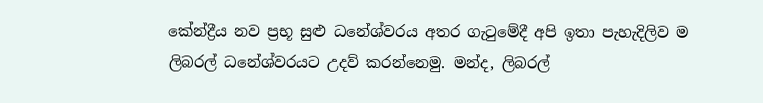කේන්ද්‍රීය නව ප්‍රභූ සුළු ධනේශ්වරය අතර ගැටුමේදී අපි ඉතා පැහැදිලිව ම ලිබරල් ධනේශ්වරයට උදව් කරන්නෙමු. මන්ද, ලිබරල්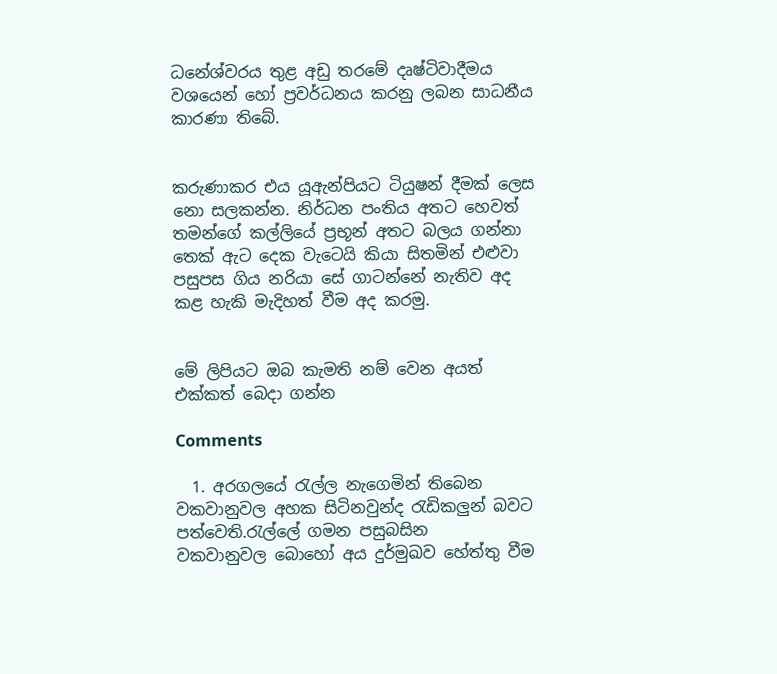ධනේශ්වරය තුළ අඩු තරමේ දෘෂ්ටිවාදීමය වශයෙන් හෝ ප්‍රවර්ධනය කරනු ලබන සාධනීය කාරණා තිබේ.


කරුණාකර එය යූඇන්පියට ටියුෂන් දීමක් ලෙස නො සලකන්න. නිර්ධන පංතිය අතට හෙවත් තමන්ගේ කල්ලියේ ප්‍රභූන් අතට බලය ගන්නා තෙක් ඇට දෙක වැටෙයි කියා සිතමින් එළුවා පසුපස ගිය නරියා සේ ගාටන්නේ නැතිව අද කළ හැකි මැදිහත් වීම අද කරමු.


මේ ලිපියට ඔබ කැමති නම් වෙන අයත් එක්කත් බෙදා ගන්න

Comments

  1. අරගලයේ රැල්ල නැගෙමින් තිබෙන වකවානුවල අහක සිටිනවුන්ද රැඩිකලුන් බවට පත්වෙති.රැල්ලේ ගමන පසුබසින වකවානුවල ‍බොහෝ අය දුර්මුඛව හේත්තු වීම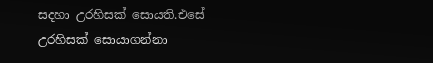සදහා උරහිසක් සොයති.එසේ උරහිසක් සොයාගන්නා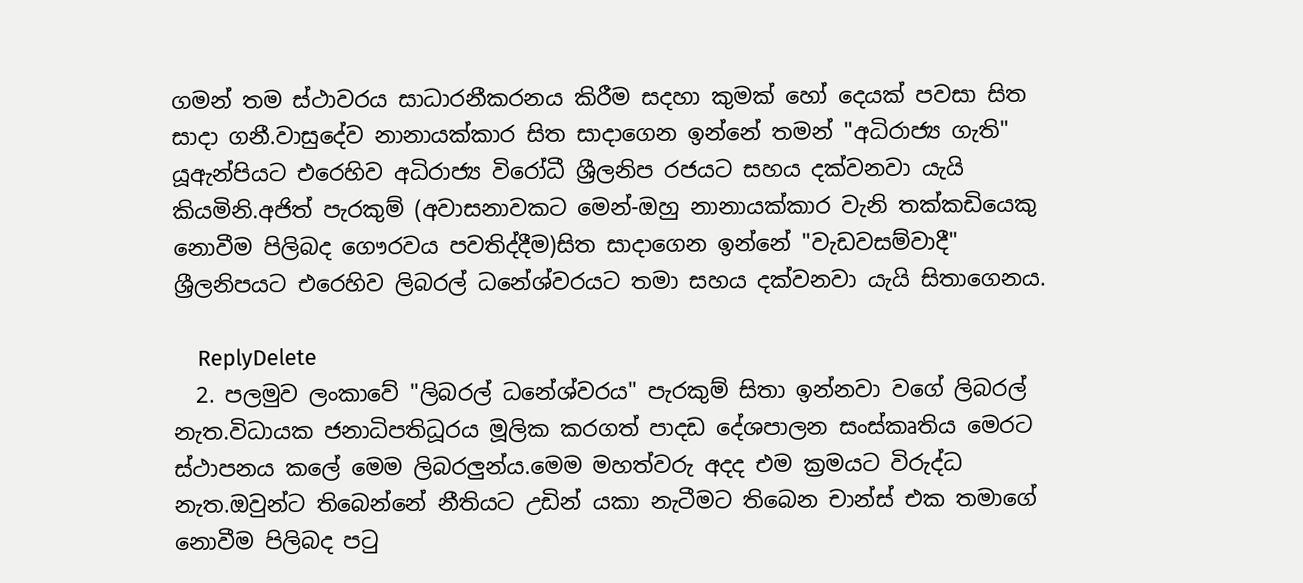ගමන් තම ස්ථාවරය සාධාරනීකරනය කිරීම සදහා කුමක් හෝ දෙයක් පවසා සිත සාදා ගනී.වාසුදේව නානායක්කාර සිත සාදාගෙන ඉන්නේ තමන් "අධිරාජ්‍ය ගැති" යූඇන්පියට එරෙහිව අධිරාජ්‍ය විරෝධී ශ්‍රීලනිප රජයට සහය දක්වනවා යැයි කියමිනි.අජිත් පැරකුම් (අවාසනාවකට මෙන්-ඔහු නානායක්කාර වැනි තක්කඩියෙකු නොවීම පිලිබද ගෞරවය පවතිද්දීම)සිත සාදාගෙන ඉන්නේ "වැඩවසම්වාදී" ශ්‍රීලනිපයට එරෙහිව ලිබරල් ධනේශ්වරයට තමා සහය දක්වනවා යැයි සිතාගෙනය.

    ReplyDelete
  2. පලමුව ලංකාවේ "ලිබරල් ධනේශ්වරය" පැරකුම් සිතා ඉන්නවා වගේ ලිබරල් නැත.විධායක ජනාධිපතිධූරය මූලික කරගත් පාදඩ දේශපාලන සංස්කෘතිය මෙරට ස්ථාපනය කලේ මෙම ලිබරලුන්ය.මෙම මහත්වරු අදද එම ක්‍රමයට විරුද්ධ නැත.ඔවුන්ට තිබෙන්නේ නීතියට උඩින් යකා නැටීමට තිබෙන චාන්ස් එක තමාගේ නොවීම පිලිබද පටු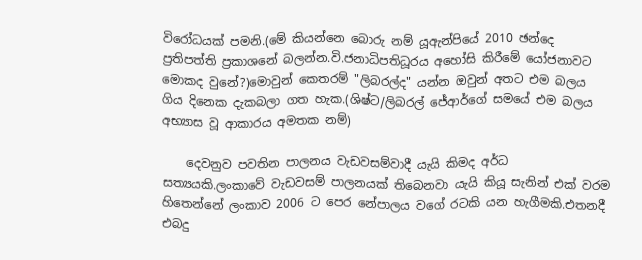විරෝධයක් පමනි.(මේ කියන්නෙ බොරු නම් යූඇන්පියේ 2010 ඡන්දෙ ප්‍රතිපත්ති ප්‍රකාශනේ බලන්න.වි.ජනාධිපතිධූරය අහෝසි කිරීමේ යෝජනාවට මොකද වුනේ?)මොවුන් කෙතරම් "ලිබරල්ද" යන්න ඔවුන් අතට එම බලය ගිය දිනෙක දැකබලා ගත හැක.(ශිෂ්ට/ලිබරල් ජේආර්ගේ සමයේ එම බලය අභ්‍යාස වූ ආකාරය අමතක නම්)

    දෙවනුව පවතින පාලනය වැඩවසම්වාදී යැයි කිමද අර්ධ සත්‍යයකි.ලංකාවේ වැඩවසම් පාලනයක් තිබෙනවා යැයි කියූ සැනින් එක් වරම හිතෙන්නේ ලංකාව 2006 ට පෙර නේපාලය වගේ රටකි යන හැගීමකි.එතනදී එබදු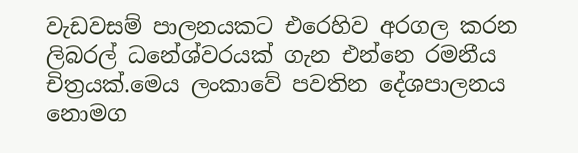වැඩවසම් පාලනයකට එරෙහිව අරගල කරන ලිබරල් ධනේශ්වරයක් ගැන එන්නෙ රමනීය චිත්‍රයක්.මෙය ලංකාවේ පවතින දේශපාලනය නොමග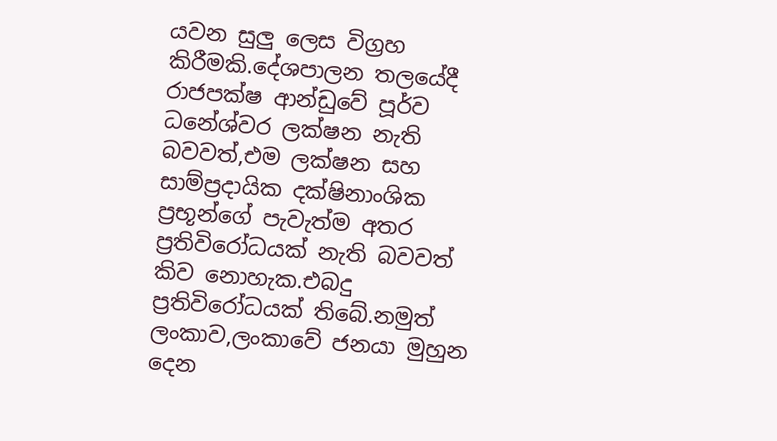යවන සුලු ලෙස විග්‍රහ කිරීමකි.දේශපාලන තලයේදී රාජපක්ෂ ආන්ඩුවේ පූර්ව ධනේශ්වර ලක්ෂන නැති බවවත්,එම ලක්ෂන සහ සාම්ප්‍රදායික දක්ෂිනාංශික ප්‍රභූන්ගේ පැවැත්ම අතර ප්‍රතිවිරෝධයක් නැති බවවත් කිව නොහැක.එබදු ප්‍රතිවිරෝධයක් තිබේ.නමුත් ලංකාව,ලංකාවේ ජනයා මුහුන දෙන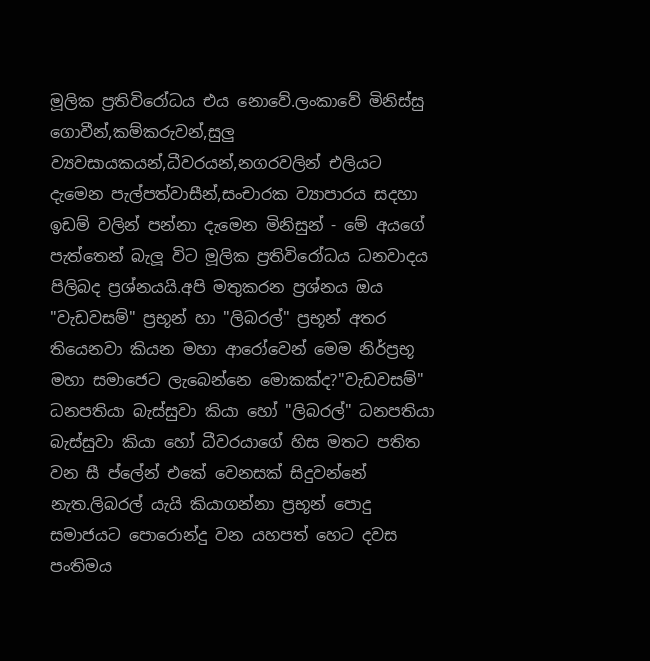මූලික ප්‍රතිවි‍රෝධය එය නොවේ.ලංකාවේ මිනිස්සු ගොවීන්,කම්කරුවන්,සුලු ව්‍යවසායකයන්,ධීවරයන්,නගරවලින් එලියට දැමෙන පැල්පත්වාසීන්,සංචාරක ව්‍යාපාරය සදහා ඉඩම් වලින් පන්නා දැමෙන මිනිසුන් - මේ අයගේ පැත්තෙන් බැලූ විට මූලික ප්‍රතිවිරෝධය ධනවාදය පිලිබද ප්‍රශ්නයයි.අපි මතුකරන ප්‍රශ්නය ඔය "වැඩවසම්" ප්‍රභූන් හා "ලිබරල්" ප්‍රභූන් අතර තියෙනවා කියන මහා ආරෝවෙන් මෙම නිර්ප්‍රභූ මහා සමාජෙට ලැබෙන්නෙ මොකක්ද?"වැඩවසම්" ධනපතියා බැස්සුවා කියා හෝ "ලිබරල්" ධනපතියා බැස්සුවා කියා හෝ ධීවරයාගේ හිස මතට පතිත වන සී ප්ලේන් එකේ වෙනසක් සිදුවන්නේ නැත.ලිබරල් යැයි කියාගන්නා ප්‍රභූන් පොදු සමාජයට පොරොන්දු වන යහපත් හෙට දවස පංතිමය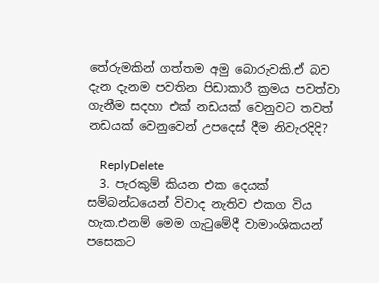තේරුමකින් ගත්තම අමු බොරුවකි.ඒ බව දැන දැනම පවතින පිඩාකාරී ක්‍රමය පවත්වා ගැනීම සදහා එක් නඩයක් වෙනුවට තවත් නඩයක් වෙනුවෙන් උපදෙස් දීම නිවැරදිදි?

    ReplyDelete
  3. පැරකුම් කියන එක දෙයක් සම්බන්ධයෙන් විවාද නැතිව එකග විය හැක.එනම් මෙම ගැටුමේදී වාමාංශිකයන් පසෙකට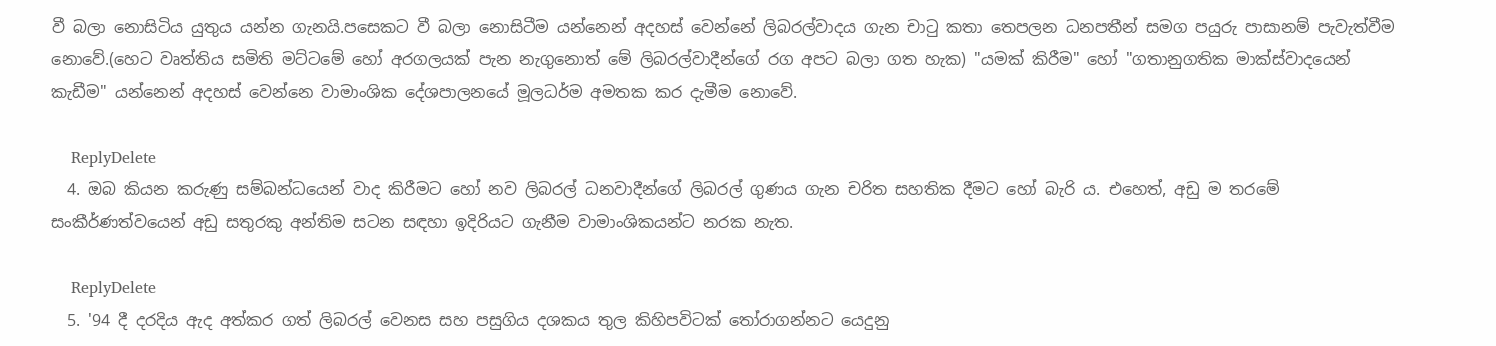වී බලා නොසිටිය යුතුය යන්න ගැනයි.පසෙකට වී බලා නොසිටීම යන්නෙන් අදහස් වෙන්නේ ලිබරල්වාදය ගැන චාටු කතා තෙපලන ධනපතීන් සමග පයුරු පාසානම් පැවැත්වීම නොවේ.(හෙට වෘත්තිය සමිති මට්ටමේ හෝ අරගලයක් පැන නැගුනොත් මේ ලිබරල්වාදීන්ගේ රග අපට බලා ගත හැක) "යමක් කිරීම" හෝ "ගතානුගතික මාක්ස්වාදයෙන් කැඩීම" යන්නෙන් අදහස් වෙන්නෙ වාමාංශික දේශපාලනයේ මූලධර්ම අමතක කර දැමීම නොවේ.

    ReplyDelete
  4. ඔබ කියන කරුණු සම්බන්ධයෙන් වාද කිරීමට හෝ නව ලිබරල් ධනවාදීන්ගේ ලිබරල් ගුණය ගැන චරිත සහතික දීමට හෝ බැරි ය. එහෙත්, අඩු ම තරමේ සංකීර්ණත්වයෙන් අඩු සතුරකු අන්තිම සටන සඳහා ‍ඉදිරියට ගැනීම වාමාංශිකයන්ට නරක නැත.

    ReplyDelete
  5. '94 දී දරදිය ඇද අත්කර ගත් ලිබරල් වෙනස සහ පසුගිය දශකය තුල කිහිපවිටක් තෝරාගන්නට යෙදුනු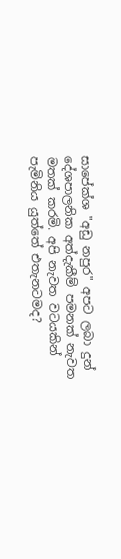සාපේක්ශ "අඩු නපුර" අපට ලබා දුන් දේශපාලනික අත්දැකීම් පමනක් නැවත මතක් කරමි. අපි නැවත වටයකින් පැමිනිය යුත්තේ එතැනටමද?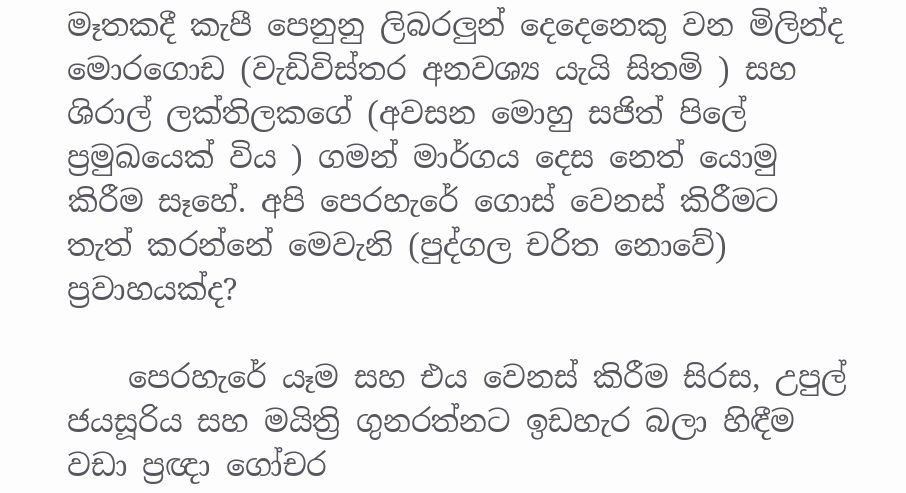මෑතකදී කැපී පෙනුනු ලිබරලුන් දෙදෙනෙකු වන මිලින්ද මොරගොඩ (වැඩිවිස්තර අනවශ්‍ය යැයි සිතමි ) සහ ශිරාල් ලක්තිලකගේ (අවසන මොහු සජිත් පිලේ ප්‍රමුඛයෙක් විය ) ගමන් මාර්ගය දෙස නෙත් යොමු කිරීම සෑහේ. අපි පෙරහැරේ ගොස් වෙනස් කිරීමට තැත් කරන්නේ මෙවැනි (පුද්ගල චරිත නොවේ) ප්‍රවාහයක්ද?

    පෙරහැරේ යෑම සහ එය වෙනස් කිරීම සිරස, උපුල් ජයසූරිය සහ මයිත්‍රි ගුනරත්නට ඉඩහැර බලා හිඳීම වඩා ප්‍රඥා ගෝචර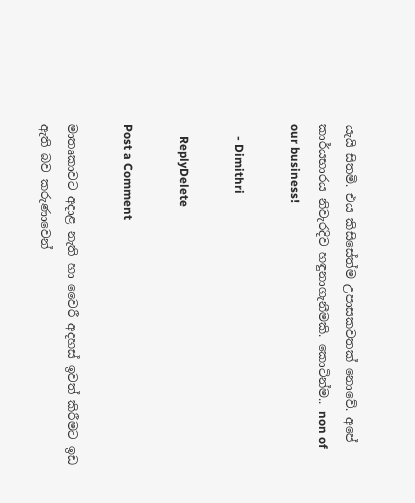යැයි සිතමි. එය කිසිසේත්ම උපාසකවතක් නොවේ. අපේ කාර්යභාරය නිවැරදිව හඳුනාගැනීමකි. කොටින්ම.. non of our business!

    - Dimithri

    ReplyDelete

Post a Comment

මාතෘකාවට අදාළ නැති හා වෛරී අදහස් ඉවත් කිරීමට ඉඩ ඇති බව කරුණාවෙන්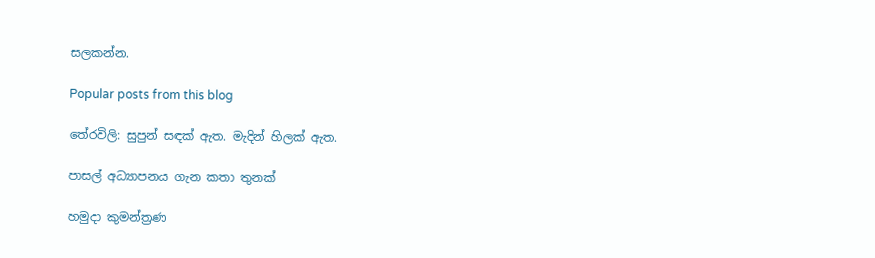සලකන්න.

Popular posts from this blog

තේරවිලි: සුපුන් සඳක් ඇත. මැදින් හිලක් ඇත.

පාසල් අධ්‍යාපනය ගැන කතා තුනක්

හමුදා කුමන්ත්‍රණ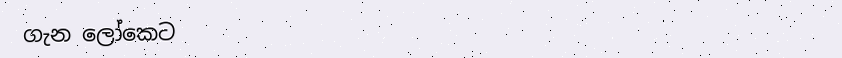ගැන ලෝකෙට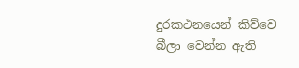දුරකථනයෙන් කිව්වෙ බීලා වෙන්න ඇති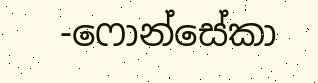-ෆොන්සේකා